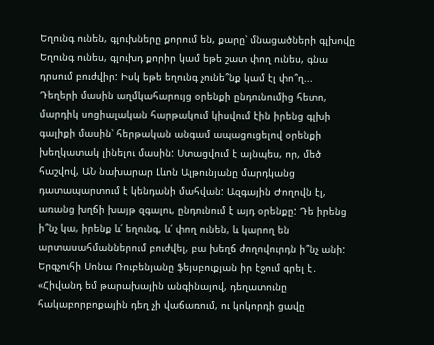Եղունգ ունեն, գլուխները քորում են, քարը՝ մնացածների գլխովը
Եղունգ ունես, գլուխդ քորիր կամ եթե շատ փող ունես, գնա դրսում բուժվիր: Իսկ եթե եղունգ չունե՞նք կամ էլ փո՞ղ...
Դեղերի մասին աղմկահարույց օրենքի ընդունումից հետո, մարդիկ սոցիալական հարթակում կիսվում էին իրենց գլխի գալիքի մասին՝ հերթական անգամ ապացուցելով օրենքի խեղկատակ լինելու մասին: Ստացվում է այնպես, որ, մեծ հաշվով, ԱՆ նախարար Լևոն Ալթունյանը մարդկանց դատապարտում է կենդանի մահվան: Ազգային Ժողովն էլ, առանց խղճի խայթ զգալու, ընդունում է այդ օրենքը: Դե իրենց ի՞նչ կա, իրենք և՛ եղունգ, և՛ փող ունեն, և կարող են արտասահմաններում բուժվել, բա խեղճ ժողովուրդն ի՞նչ անի:
Երգչուհի Սոնա Ռուբենյանը ֆեյսբուքյան իր էջում գրել է․
«Հիվանդ եմ թարախային անգինայով, դեղատունը հակաբորբոքային դեղ չի վաճառում, ու կոկորդի ցավը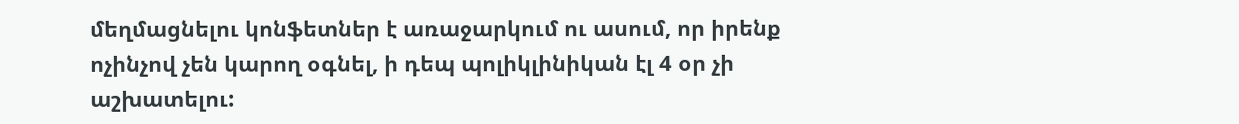մեղմացնելու կոնֆետներ է առաջարկում ու ասում, որ իրենք ոչինչով չեն կարող օգնել, ի դեպ պոլիկլինիկան էլ 4 օր չի աշխատելու: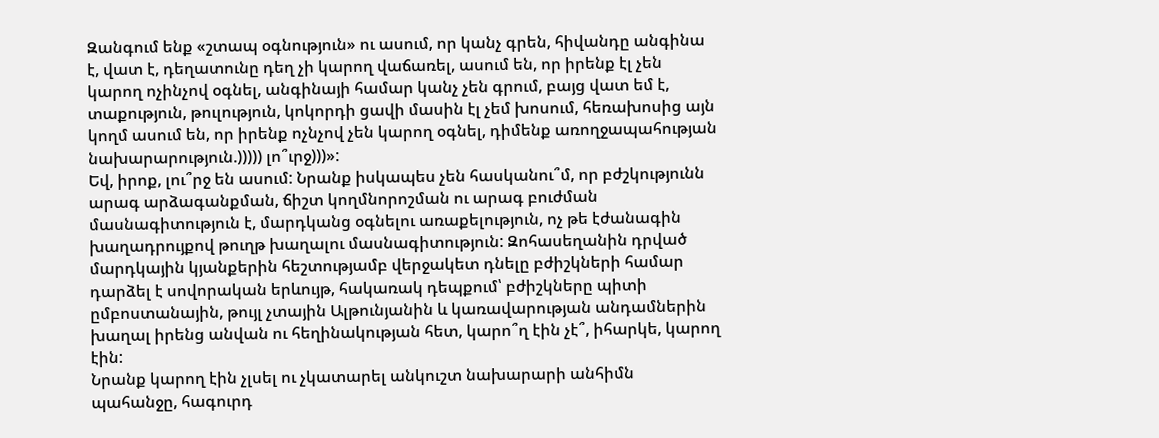Զանգում ենք «շտապ օգնություն» ու ասում, որ կանչ գրեն, հիվանդը անգինա է, վատ է, դեղատունը դեղ չի կարող վաճառել, ասում են, որ իրենք էլ չեն կարող ոչինչով օգնել, անգինայի համար կանչ չեն գրում, բայց վատ եմ է, տաքություն, թուլություն, կոկորդի ցավի մասին էլ չեմ խոսում, հեռախոսից այն կողմ ասում են, որ իրենք ոչնչով չեն կարող օգնել, դիմենք առողջապահության նախարարություն.))))) լո՞ւրջ)))»:
Եվ, իրոք, լու՞րջ են ասում: Նրանք իսկապես չեն հասկանու՞մ, որ բժշկությունն արագ արձագանքման, ճիշտ կողմնորոշման ու արագ բուժման մասնագիտություն է, մարդկանց օգնելու առաքելություն, ոչ թե էժանագին խաղադրույքով թուղթ խաղալու մասնագիտություն: Զոհասեղանին դրված մարդկային կյանքերին հեշտությամբ վերջակետ դնելը բժիշկների համար դարձել է սովորական երևույթ, հակառակ դեպքում՝ բժիշկները պիտի ըմբոստանային, թույլ չտային Ալթունյանին և կառավարության անդամներին խաղալ իրենց անվան ու հեղինակության հետ, կարո՞ղ էին չէ՞, իհարկե, կարող էին:
Նրանք կարող էին չլսել ու չկատարել անկուշտ նախարարի անհիմն պահանջը, հագուրդ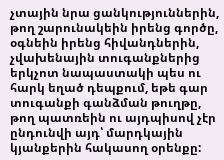չտային նրա ցանկություններին, թող շարունակեին իրենց գործը, օգնեին իրենց հիվանդներին, չվախենային տուգանքներից երկչոտ նապաստակի պես ու հարկ եղած դեպքում, եթե գար տուգանքի գանձման թուղթը, թող պատռեին ու այդպիսով չէր ընդունվի այդ՝ մարդկային կյանքերին հակասող օրենքը: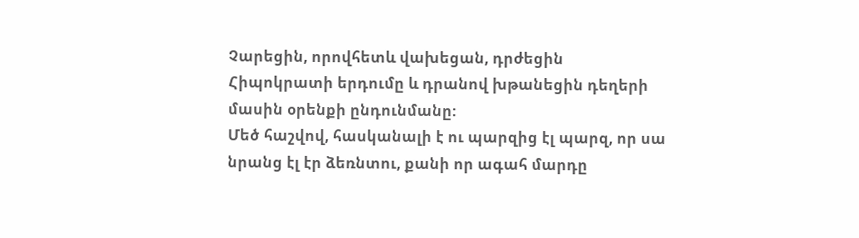Չարեցին, որովհետև վախեցան, դրժեցին Հիպոկրատի երդումը և դրանով խթանեցին դեղերի մասին օրենքի ընդունմանը:
Մեծ հաշվով, հասկանալի է ու պարզից էլ պարզ, որ սա նրանց էլ էր ձեռնտու, քանի որ ագահ մարդը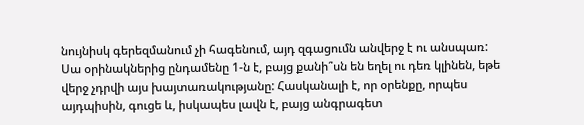նույնիսկ գերեզմանում չի հագենում, այդ զգացումն անվերջ է ու անսպառ:
Սա օրինակներից ընդամենը 1-ն է, բայց քանի՞սն են եղել ու դեռ կլինեն, եթե վերջ չդրվի այս խայտառակությանը: Հասկանալի է, որ օրենքը, որպես այդպիսին, գուցե և, իսկապես լավն է, բայց անգրագետ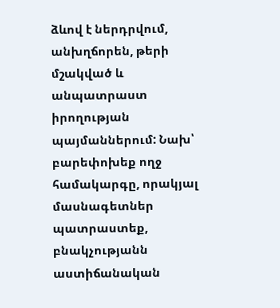ձևով է ներդրվում, անխղճորեն, թերի մշակված և անպատրաստ իրողության պայմաններում: Նախ՝ բարեփոխեք ողջ համակարգը, որակյալ մասնագետներ պատրաստեք, բնակչությանն աստիճանական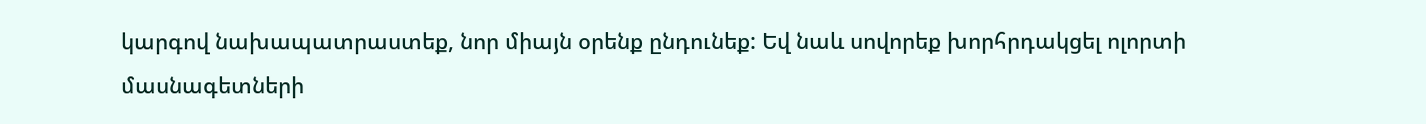կարգով նախապատրաստեք, նոր միայն օրենք ընդունեք: Եվ նաև սովորեք խորհրդակցել ոլորտի մասնագետների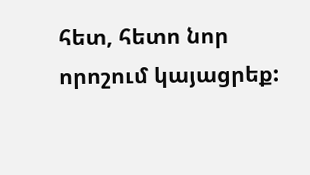հետ, հետո նոր որոշում կայացրեք: